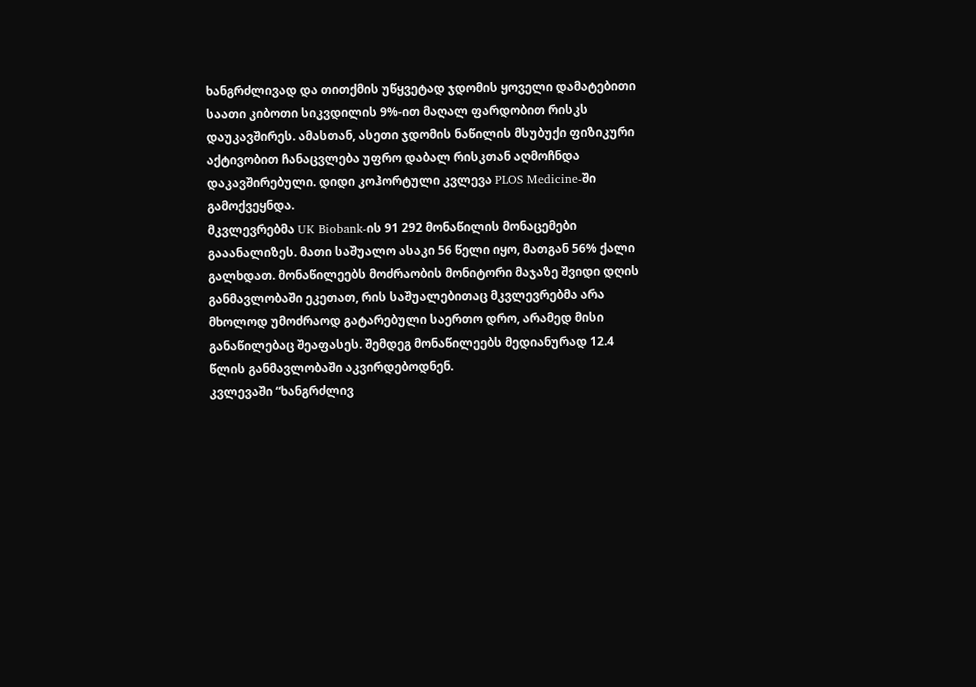ხანგრძლივად და თითქმის უწყვეტად ჯდომის ყოველი დამატებითი საათი კიბოთი სიკვდილის 9%-ით მაღალ ფარდობით რისკს დაუკავშირეს. ამასთან, ასეთი ჯდომის ნაწილის მსუბუქი ფიზიკური აქტივობით ჩანაცვლება უფრო დაბალ რისკთან აღმოჩნდა დაკავშირებული. დიდი კოჰორტული კვლევა PLOS Medicine-ში გამოქვეყნდა.
მკვლევრებმა UK Biobank-ის 91 292 მონაწილის მონაცემები გააანალიზეს. მათი საშუალო ასაკი 56 წელი იყო, მათგან 56% ქალი გალხდათ. მონაწილეებს მოძრაობის მონიტორი მაჯაზე შვიდი დღის განმავლობაში ეკეთათ, რის საშუალებითაც მკვლევრებმა არა მხოლოდ უმოძრაოდ გატარებული საერთო დრო, არამედ მისი განაწილებაც შეაფასეს. შემდეგ მონაწილეებს მედიანურად 12.4 წლის განმავლობაში აკვირდებოდნენ.
კვლევაში “ხანგრძლივ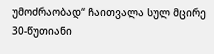უმოძრაობად“ ჩაითვალა სულ მცირე 30-წუთიანი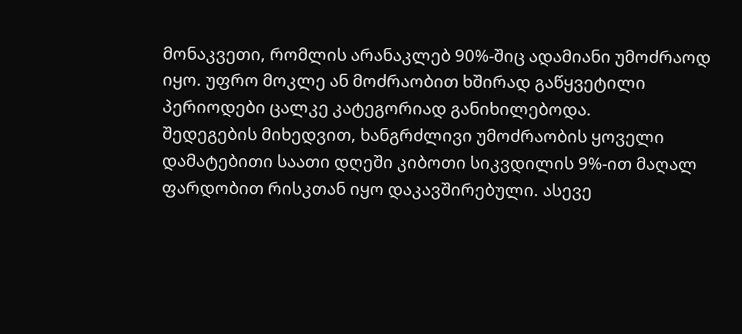მონაკვეთი, რომლის არანაკლებ 90%-შიც ადამიანი უმოძრაოდ იყო. უფრო მოკლე ან მოძრაობით ხშირად გაწყვეტილი პერიოდები ცალკე კატეგორიად განიხილებოდა.
შედეგების მიხედვით, ხანგრძლივი უმოძრაობის ყოველი დამატებითი საათი დღეში კიბოთი სიკვდილის 9%-ით მაღალ ფარდობით რისკთან იყო დაკავშირებული. ასევე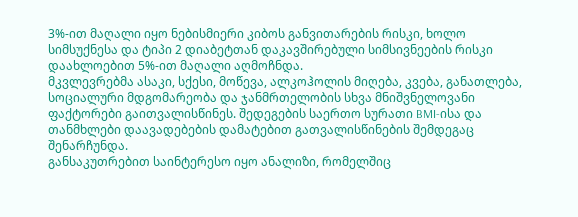3%-ით მაღალი იყო ნებისმიერი კიბოს განვითარების რისკი, ხოლო სიმსუქნესა და ტიპი 2 დიაბეტთან დაკავშირებული სიმსივნეების რისკი დაახლოებით 5%-ით მაღალი აღმოჩნდა.
მკვლევრებმა ასაკი, სქესი, მოწევა, ალკოჰოლის მიღება, კვება, განათლება, სოციალური მდგომარეობა და ჯანმრთელობის სხვა მნიშვნელოვანი ფაქტორები გაითვალისწინეს. შედეგების საერთო სურათი BMI-ისა და თანმხლები დაავადებების დამატებით გათვალისწინების შემდეგაც შენარჩუნდა.
განსაკუთრებით საინტერესო იყო ანალიზი, რომელშიც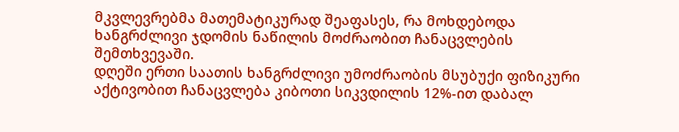მკვლევრებმა მათემატიკურად შეაფასეს, რა მოხდებოდა ხანგრძლივი ჯდომის ნაწილის მოძრაობით ჩანაცვლების შემთხვევაში.
დღეში ერთი საათის ხანგრძლივი უმოძრაობის მსუბუქი ფიზიკური აქტივობით ჩანაცვლება კიბოთი სიკვდილის 12%-ით დაბალ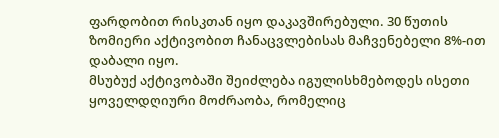ფარდობით რისკთან იყო დაკავშირებული. 30 წუთის ზომიერი აქტივობით ჩანაცვლებისას მაჩვენებელი 8%-ით დაბალი იყო.
მსუბუქ აქტივობაში შეიძლება იგულისხმებოდეს ისეთი ყოველდღიური მოძრაობა, რომელიც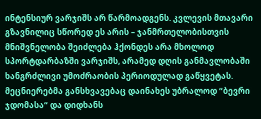ინტენსიურ ვარჯიშს არ წარმოადგენს. კვლევის მთავარი გზავნილიც სწორედ ეს არის – ჯანმრთელობისთვის მნიშვნელობა შეიძლება ჰქონდეს არა მხოლოდ სპორტდარბაზში ვარჯიშს, არამედ დღის განმავლობაში ხანგრძლივი უმოძრაობის პერიოდულად გაწყვეტას.
მეცნიერებმა განსხვავებაც დაინახეს უბრალოდ “ბევრი ჯდომასა“ და დიდხანს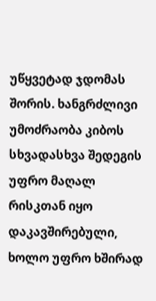უწყვეტად ჯდომას შორის. ხანგრძლივი უმოძრაობა კიბოს სხვადასხვა შედეგის უფრო მაღალ რისკთან იყო დაკავშირებული, ხოლო უფრო ხშირად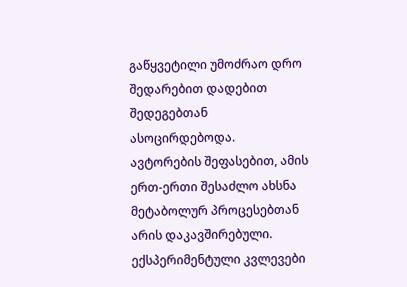გაწყვეტილი უმოძრაო დრო შედარებით დადებით შედეგებთან ასოცირდებოდა.
ავტორების შეფასებით, ამის ერთ-ერთი შესაძლო ახსნა მეტაბოლურ პროცესებთან არის დაკავშირებული. ექსპერიმენტული კვლევები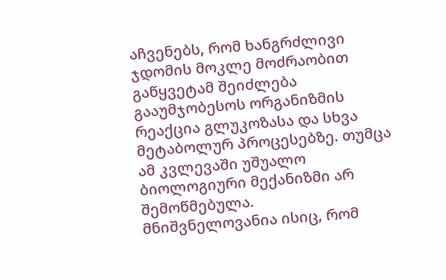აჩვენებს, რომ ხანგრძლივი ჯდომის მოკლე მოძრაობით გაწყვეტამ შეიძლება გააუმჯობესოს ორგანიზმის რეაქცია გლუკოზასა და სხვა მეტაბოლურ პროცესებზე. თუმცა ამ კვლევაში უშუალო ბიოლოგიური მექანიზმი არ შემოწმებულა.
მნიშვნელოვანია ისიც, რომ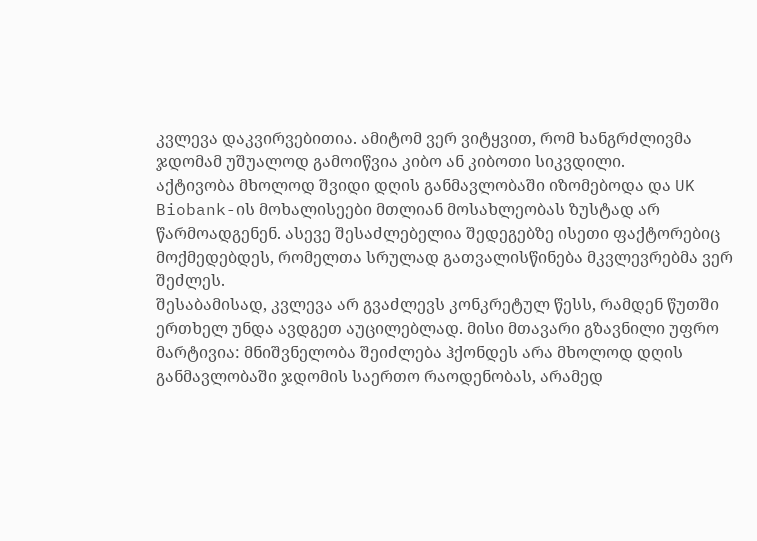კვლევა დაკვირვებითია. ამიტომ ვერ ვიტყვით, რომ ხანგრძლივმა ჯდომამ უშუალოდ გამოიწვია კიბო ან კიბოთი სიკვდილი.
აქტივობა მხოლოდ შვიდი დღის განმავლობაში იზომებოდა და UK Biobank-ის მოხალისეები მთლიან მოსახლეობას ზუსტად არ წარმოადგენენ. ასევე შესაძლებელია შედეგებზე ისეთი ფაქტორებიც მოქმედებდეს, რომელთა სრულად გათვალისწინება მკვლევრებმა ვერ შეძლეს.
შესაბამისად, კვლევა არ გვაძლევს კონკრეტულ წესს, რამდენ წუთში ერთხელ უნდა ავდგეთ აუცილებლად. მისი მთავარი გზავნილი უფრო მარტივია: მნიშვნელობა შეიძლება ჰქონდეს არა მხოლოდ დღის განმავლობაში ჯდომის საერთო რაოდენობას, არამედ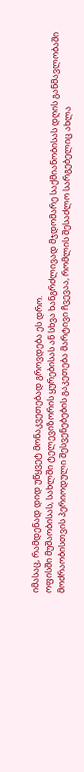იმასაც, რამდენად დიდ უწყვეტ მონაკვეთებად გროვდება ეს დრო.
ოფისში მუშაობისას, სახლში ტელევიზორის ყურებისას ან სხვა ხანგრძლივად მჯდომარე საქმიანობისას დღის განმავლობაში მოძრაობისთვის პერიოდული შესვენებების გაკეთება მარტივი ჩვევაა, რომლის შესაძლო სარგებელიც ახლა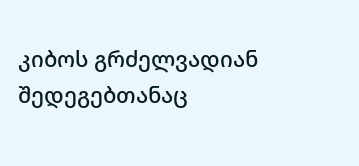კიბოს გრძელვადიან შედეგებთანაც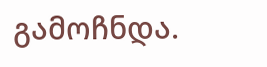გამოჩნდა.